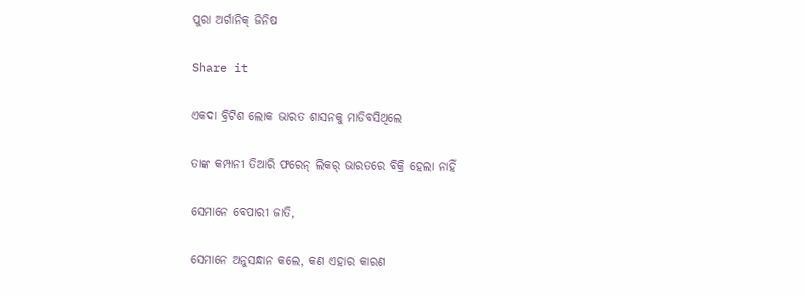ପୁରା ଅର୍ଗାନିକ୍ ଜିନିଷ

Share it

ଏକଦା ବ୍ରିଟିଶ ଲୋକ ଭାରତ ଶାସନକୁ ମାଡିବସିଥିଲେ

ତାଙ୍କ କମ୍ପାନୀ ତିଆରି ଫରେନ୍ ଲିକର୍ ଭାରତରେ ବିକ୍ରି ହେଲା ନାହିଁ

ସେମାନେ ବେପାରୀ ଜାତି,

ସେମାନେ ଅନୁସନ୍ଧାନ କଲେ, କଣ ଏହାର କାରଣ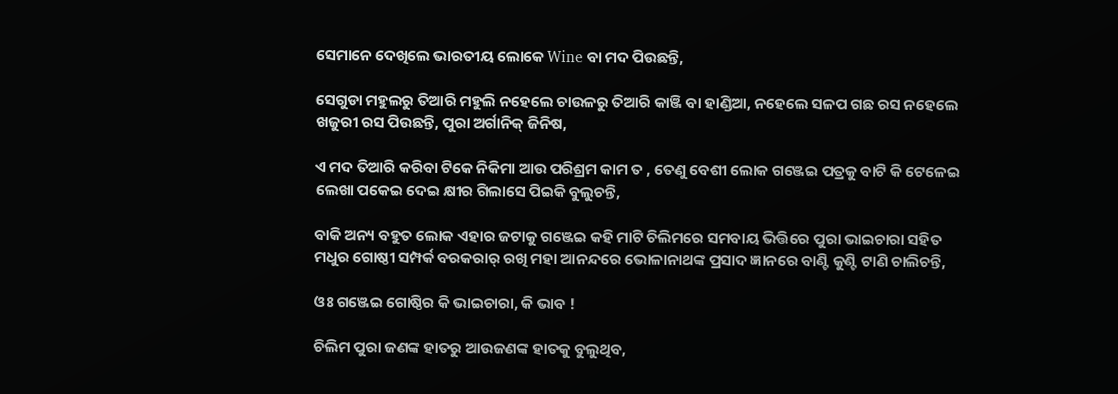ସେମାନେ ଦେଖିଲେ ଭାରତୀୟ ଲୋକେ Wine ବା ମଦ ପିଉଛନ୍ତି,

ସେଗୁଡା ମହୁଲରୁ ତିଆରି ମହୁଲି ନହେଲେ ଚାଉଳରୁ ତିଆରି କାଞ୍ଜି ବା ହାଣ୍ଡିଆ, ନହେଲେ ସଳପ ଗଛ ରସ ନହେଲେ ଖଜୁରୀ ରସ ପିଉଛନ୍ତି, ପୁରା ଅର୍ଗାନିକ୍ ଜିନିଷ,

ଏ ମଦ ତିଆରି କରିବା ଟିକେ ନିକିମା ଆଉ ପରିଶ୍ରମ କାମ ତ , ତେଣୁ ବେଶୀ ଲୋକ ଗଞ୍ଜେଇ ପତ୍ରକୁ ବାଟି କି ଟେଳେଇ ଲେଖା ପକେଇ ଦେଇ କ୍ଷୀର ଗିଲାସେ ପିଇକି ବୁଲୁଚନ୍ତି,

ବାକି ଅନ୍ୟ ବହୁତ ଲୋକ ଏହାର ଜଟାକୁ ଗଞ୍ଜେଇ କହି ମାଟି ଚିଲିମରେ ସମବାୟ ଭିତ୍ତିରେ ପୁରା ଭାଇଚାରା ସହିତ ମଧୁର ଗୋଷ୍ଠୀ ସମ୍ପର୍କ ବରକରାର୍ ରଖି ମହା ଆନନ୍ଦରେ ଭୋଳାନାଥଙ୍କ ପ୍ରସାଦ ଜ୍ଞାନରେ ବାଣ୍ଟି କୁଣ୍ଟି ଟାଣି ଚାଲିଚନ୍ତି,

ଓଃ ଗଞ୍ଜେଇ ଗୋଷ୍ଠିର କି ଭାଇଚାରା, କି ଭାବ !

ଚିଲିମ ପୁରା ଜଣଙ୍କ ହାତରୁ ଆଉଜଣଙ୍କ ହାତକୁ ବୁଲୁଥିବ,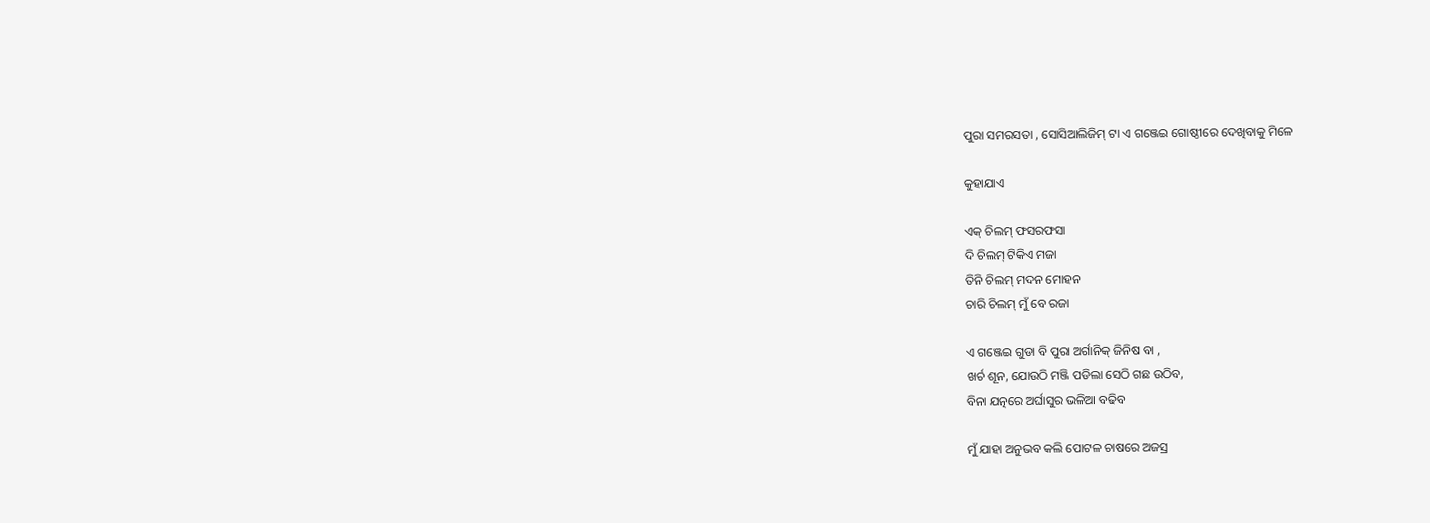ପୁରା ସମରସତା , ସୋସିଆଲିଜିମ୍ ଟା ଏ ଗଞ୍ଜେଇ ଗୋଷ୍ଠୀରେ ଦେଖିବାକୁ ମିଳେ

କୁହାଯାଏ

ଏକ୍ ଚିଲମ୍ ଫସରଫସା
ଦି ଚିଲମ୍ ଟିକିଏ ମଜା
ତିନି ଚିଲମ୍ ମଦନ ମୋହନ
ଚାରି ଚିଲମ୍ ମୁଁ ବେ ରଜା

ଏ ଗଞ୍ଜେଇ ଗୁଡା ବି ପୁରା ଅର୍ଗାନିକ୍ ଜିନିଷ ବା ,
ଖର୍ଚ ଶୂନ, ଯୋଉଠି ମଞ୍ଜି ପଡିଲା ସେଠି ଗଛ ଉଠିବ,
ବିନା ଯତ୍ନରେ ଅର୍ଘାସୁର ଭଳିଆ ବଢିବ

ମୁଁ ଯାହା ଅନୁଭବ କଲି ପୋଟଳ ଚାଷରେ ଅଜସ୍ର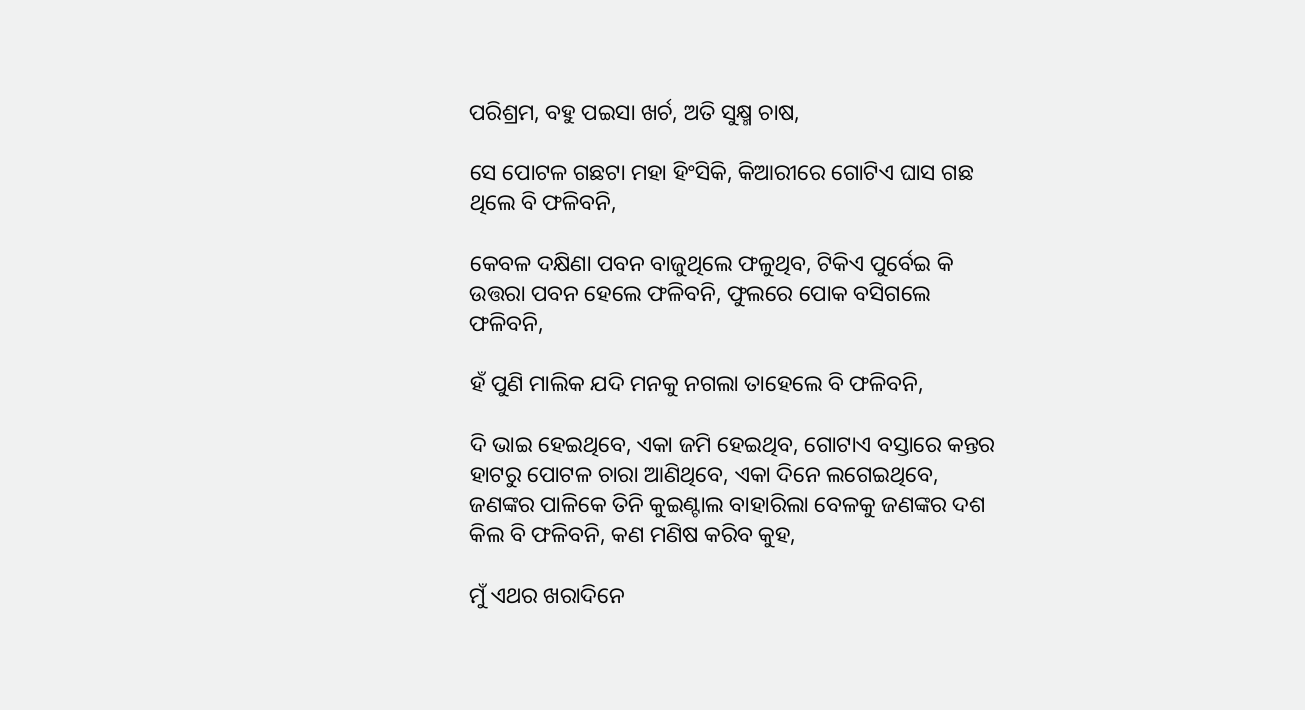ପରିଶ୍ରମ, ବହୁ ପଇସା ଖର୍ଚ, ଅତି ସୁକ୍ଷ୍ମ ଚାଷ,

ସେ ପୋଟଳ ଗଛଟା ମହା ହିଂସିକି, କିଆରୀରେ ଗୋଟିଏ ଘାସ ଗଛ ଥିଲେ ବି ଫଳିବନି,

କେବଳ ଦକ୍ଷିଣା ପବନ ବାଜୁଥିଲେ ଫଳୁଥିବ, ଟିକିଏ ପୁର୍ବେଇ କି ଉତ୍ତରା ପବନ ହେଲେ ଫଳିବନି, ଫୁଲରେ ପୋକ ବସିଗଲେ ଫଳିବନି,

ହଁ ପୁଣି ମାଲିକ ଯଦି ମନକୁ ନଗଲା ତାହେଲେ ବି ଫଳିବନି,

ଦି ଭାଇ ହେଇଥିବେ, ଏକା ଜମି ହେଇଥିବ, ଗୋଟାଏ ବସ୍ତାରେ କନ୍ତର ହାଟରୁ ପୋଟଳ ଚାରା ଆଣିଥିବେ, ଏକା ଦିନେ ଲଗେଇଥିବେ,
ଜଣଙ୍କର ପାଳିକେ ତିନି କୁଇଣ୍ଟାଲ ବାହାରିଲା ବେଳକୁ ଜଣଙ୍କର ଦଶ କିଲ ବି ଫଳିବନି, କଣ ମଣିଷ କରିବ କୁହ,

ମୁଁ ଏଥର ଖରାଦିନେ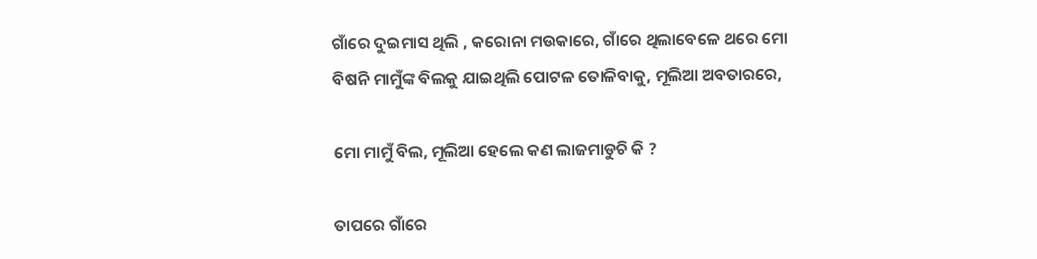ଗାଁରେ ଦୁଇମାସ ଥିଲି , କରୋନା ମଉକାରେ, ଗାଁରେ ଥିଲାବେଳେ ଥରେ ମୋ ବିଷନି ମାମୁଁଙ୍କ ବିଲକୁ ଯାଇଥିଲି ପୋଟଳ ତୋଳିବାକୁ, ମୂଲିଆ ଅବତାରରେ,

ମୋ ମାମୁଁ ବିଲ, ମୂଲିଆ ହେଲେ କଣ ଲାଜମାଡୁଚି କି ?

ତାପରେ ଗାଁରେ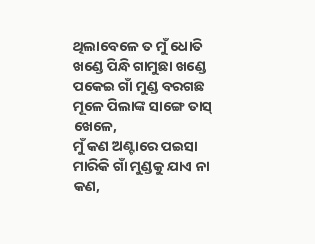ଥିଲାବେଳେ ତ ମୁଁ ଧୋତି ଖଣ୍ଡେ ପିନ୍ଧି ଗାମୁଛା ଖଣ୍ଡେ ପକେଇ ଗାଁ ମୁଣ୍ଡ ବରଗଛ ମୂଳେ ପିଲାଙ୍କ ସାଙ୍ଗେ ତାସ୍ ଖେଳେ,
ମୁଁ କଣ ଅଣ୍ଟାରେ ପଇସା ମାରିକି ଗାଁ ମୁଣ୍ଡକୁ ଯାଏ ନା କଣ,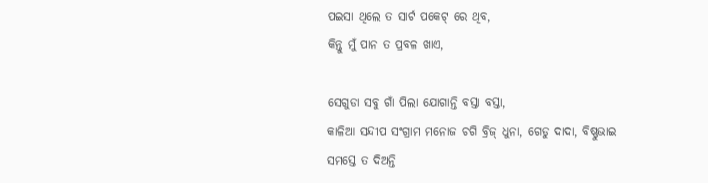ପଇସା ଥିଲେ ତ ସାର୍ଟ ପକେଟ୍ ରେ ଥିବ,
କିନ୍ତୁ ମୁଁ ପାନ ତ ପ୍ରବଳ ଖାଏ,

ସେଗୁଡା ସବୁ ଗାଁ ପିଲା ଯୋଗାନ୍ତି ବସ୍ତା ବସ୍ତା,
କାଳିଆ ସନ୍ଦୀପ ସଂଗ୍ରାମ ମନୋଜ ଚଗି ବ୍ରିଜ୍ ଧୁନା, ଗେଡୁ ଦାଦା, ବିଷ୍ଣୁଭାଇ ସମସ୍ତେ ତ ଦିଅନ୍ତି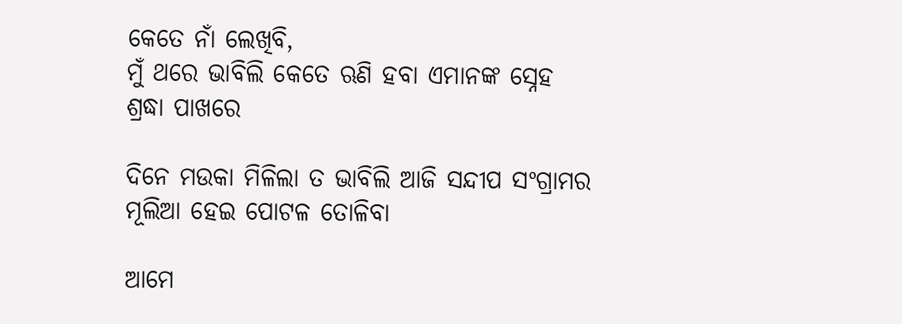କେତେ ନାଁ ଲେଖିବି,
ମୁଁ ଥରେ ଭାବିଲି କେତେ ଋଣି ହବା ଏମାନଙ୍କ ସ୍ନେହ ଶ୍ରଦ୍ଧା ପାଖରେ

ଦିନେ ମଉକା ମିଳିଲା ତ ଭାବିଲି ଆଜି ସନ୍ଦୀପ ସଂଗ୍ରାମର ମୂଲିଆ ହେଇ ପୋଟଳ ତୋଳିବା

ଆମେ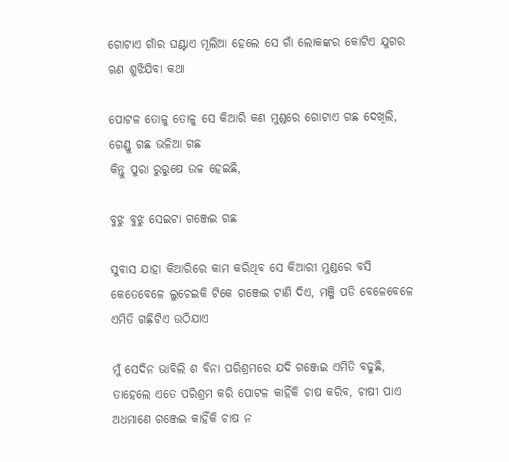ଗୋଟାଏ ଗାଁର ଘଣ୍ଟାଏ ମୂଲିଆ ହେଲେ ସେ ଗାଁ ଲୋକଙ୍କର କୋଟିଏ ଯୁଗର ଋଣ ଶୁଝିଯିବା କଥା

ପୋଟଳ ତୋଳୁ ତୋଳୁ ସେ କିଆରି କଣ ମୁଣ୍ଡରେ ଗୋଟାଏ ଗଛ ଦେଖିଲି, ଗେଣ୍ଡୁ ଗଛ ଭଳିଆ ଗଛ
କିନ୍ତୁ ପୁରା ରୁରୁଷେ ଉଚ୍ଚ ହେଇଛି,

ବୁଝୁ ବୁଝୁ ସେଇଟା ଗଞ୍ଜେଇ ଗଛ

ସୁବାସ ଯାହା କିଆରିରେ କାମ କରିଥିବ ସେ କିଆରୀ ମୁଣ୍ଡରେ ବସି କେତେବେଳେ ଲୁଚେଇକି ଟିକେ ଗଞ୍ଜେଇ ଟାଣି ଦିଏ, ମଞ୍ଜି ପଡି ବେଳେବେଳେ ଏମିତି ଗଛ଼ିଟିଏ ଉଠିଯାଏ

ମୁଁ ସେଦିନ ଭାବିଲି ଶ ବିନା ପରିଶ୍ରମରେ ଯଦି ଗଞ୍ଜେଇ ଏମିତି ବଢୁଛି, ତାହେଲେ ଏତେ ପରିଶ୍ରମ କରି ପୋଟଳ କାହିଁକି ଚାଷ କରିବ, ଚାଷୀ ପାଏ ଅଧମାଣେ ଗଞ୍ଜେଇ କାହିଁକି ଚାଷ ନ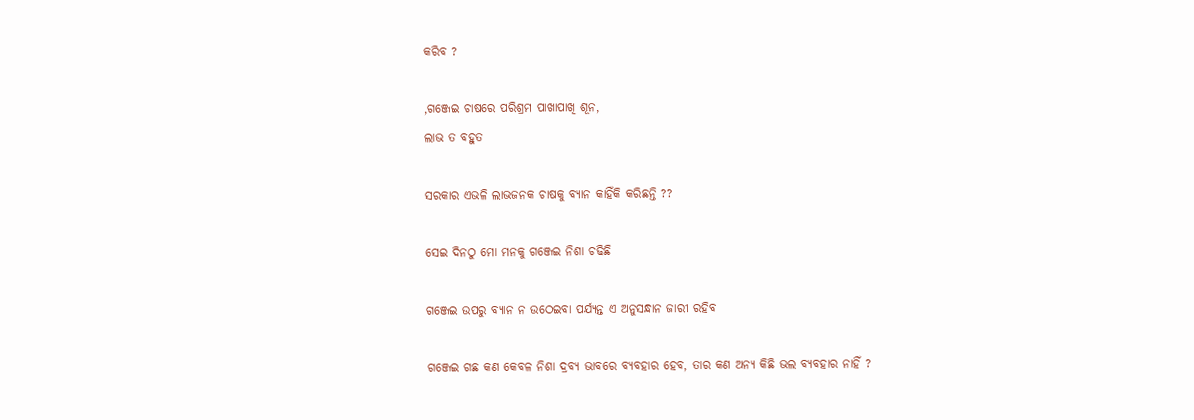କରିବ ?

,ଗଞ୍ଜେଇ ଚାଷରେ ପରିଶ୍ରମ ପାଖାପାଖି ଶୂନ,
ଲାଭ ତ ବହୁତ

ସରକାର ଏଭଳି ଲାଭଜନକ ଚାଷକୁ ବ୍ୟାନ କାହିଁକି କରିଛନ୍ତି ??

ସେଇ ଦିନଠୁ ମୋ ମନକୁ ଗଞ୍ଜେଇ ନିଶା ଚଢିଛି

ଗଞ୍ଜେଇ ଉପରୁ ବ୍ୟାନ ନ ଉଠେଇବା ପର୍ଯ୍ୟନ୍ତ ଏ ଅନୁସନ୍ଧାନ ଜାରୀ ରହିବ

ଗଞ୍ଜେଇ ଗଛ କଣ କେବଳ ନିଶା ଦ୍ରବ୍ୟ ଭାବରେ ବ୍ୟବହାର ହେବ, ତାର କଣ ଅନ୍ୟ କିଛି ଭଲ ବ୍ୟବହାର ନାହିଁ ?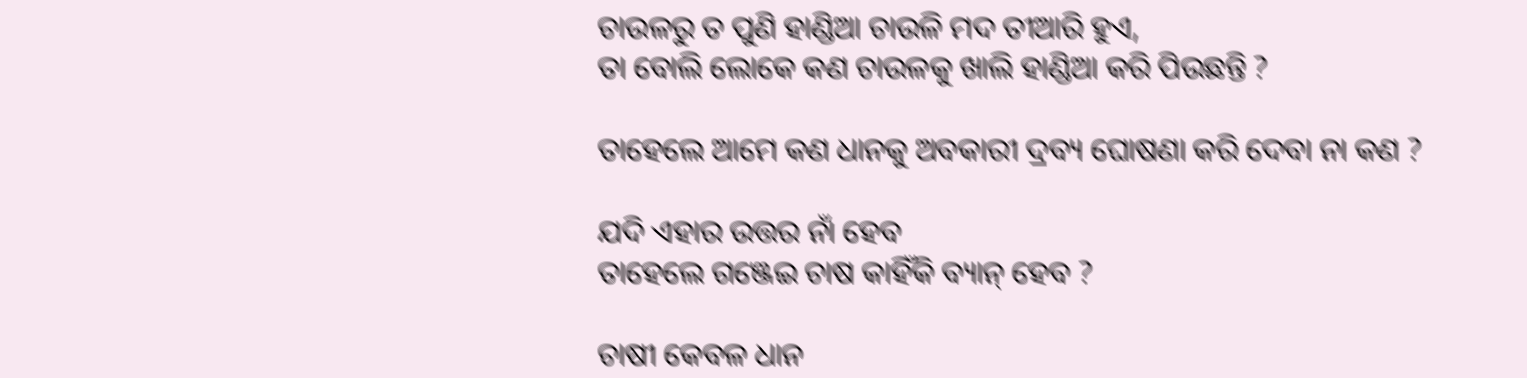ଚାଉଳରୁ ତ ପୁଣି ହାଣ୍ଡିଆ ଚାଉଳି ମଦ ତୀଆରି ହୁଏ,
ତା ବୋଲି ଲୋକେ କଣ ଚାଉଳକୁ ଖାଲି ହାଣ୍ଡିଆ କରି ପିଉଛନ୍ତି ?

ତାହେଲେ ଆମେ କଣ ଧାନକୁ ଅବକାରୀ ଦ୍ରବ୍ୟ ଘୋଷଣା କରି ଦେବା ନା କଣ ?

ଯଦି ଏହାର ଉତ୍ତର ନାଁ ହେବ
ତାହେଲେ ଗଞ୍ଜେଇ ଚାଷ କାହିଁକି ବ୍ୟାନ୍ ହେବ ?

ଚାଷୀ କେବଳ ଧାନ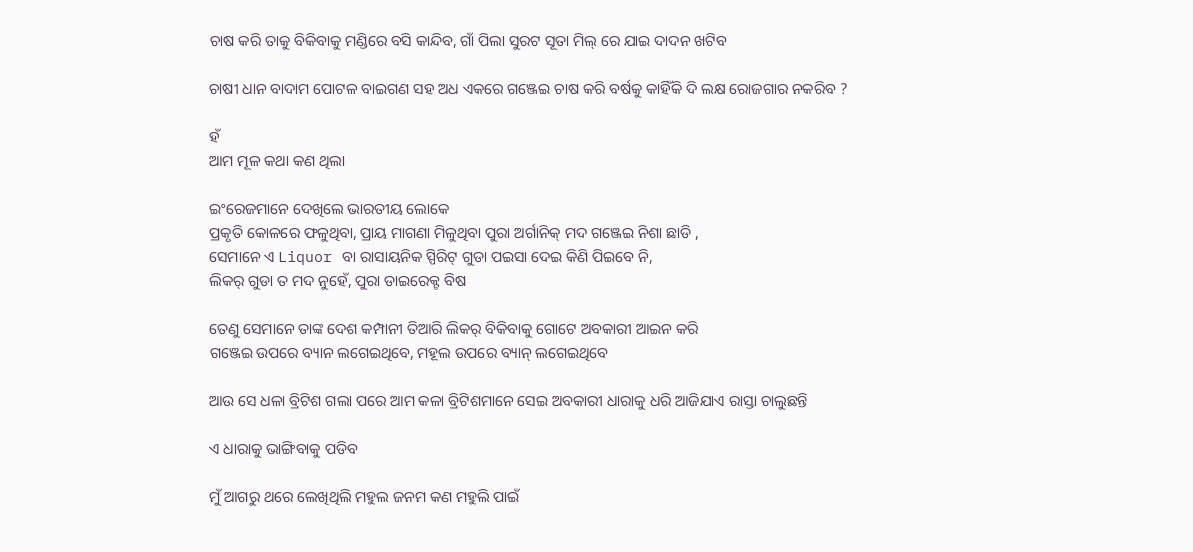ଚାଷ କରି ତାକୁ ବିକିବାକୁ ମଣ୍ଡିରେ ବସି କାନ୍ଦିବ, ଗାଁ ପିଲା ସୁରଟ ସୂତା ମିଲ୍ ରେ ଯାଇ ଦାଦନ ଖଟିବ

ଚାଷୀ ଧାନ ବାଦାମ ପୋଟଳ ବାଇଗଣ ସହ ଅଧ ଏକରେ ଗଞ୍ଜେଇ ଚାଷ କରି ବର୍ଷକୁ କାହିଁକି ଦି ଲକ୍ଷ ରୋଜଗାର ନକରିବ ?

ହଁ
ଆମ ମୂଳ କଥା କଣ ଥିଲା

ଇଂରେଜମାନେ ଦେଖିଲେ ଭାରତୀୟ ଲୋକେ
ପ୍ରକୃତି କୋଳରେ ଫଳୁଥିବା, ପ୍ରାୟ ମାଗଣା ମିଳୁଥିବା ପୁରା ଅର୍ଗାନିକ୍ ମଦ ଗଞ୍ଜେଇ ନିଶା ଛାଡି ,
ସେମାନେ ଏ Liquor ବା ରାସାୟନିକ ସ୍ପିରିଟ୍ ଗୁଡା ପଇସା ଦେଇ କିଣି ପିଇବେ ନି,
ଲିକର୍ ଗୁଡା ତ ମଦ ନୁହେଁ, ପୁରା ଡାଇରେକ୍ଟ ବିଷ

ତେଣୁ ସେମାନେ ତାଙ୍କ ଦେଶ କମ୍ପାନୀ ତିଆରି ଲିକର୍ ବିକିବାକୁ ଗୋଟେ ଅବକାରୀ ଆଇନ କରି
ଗଞ୍ଜେଇ ଉପରେ ବ୍ୟାନ ଲଗେଇଥିବେ, ମହୂଲ ଉପରେ ବ୍ୟାନ୍ ଲଗେଇଥିବେ

ଆଉ ସେ ଧଳା ବ୍ରିଟିଶ ଗଲା ପରେ ଆମ କଳା ବ୍ରିଟିଶମାନେ ସେଇ ଅବକାରୀ ଧାରାକୁ ଧରି ଆଜିଯାଏ ରାସ୍ତା ଚାଲୁଛନ୍ତି

ଏ ଧାରାକୁ ଭାଙ୍ଗିବାକୁ ପଡିବ

ମୁଁ ଆଗରୁ ଥରେ ଲେଖିଥିଲି ମହୁଲ ଜନମ କଣ ମହୁଲି ପାଇଁ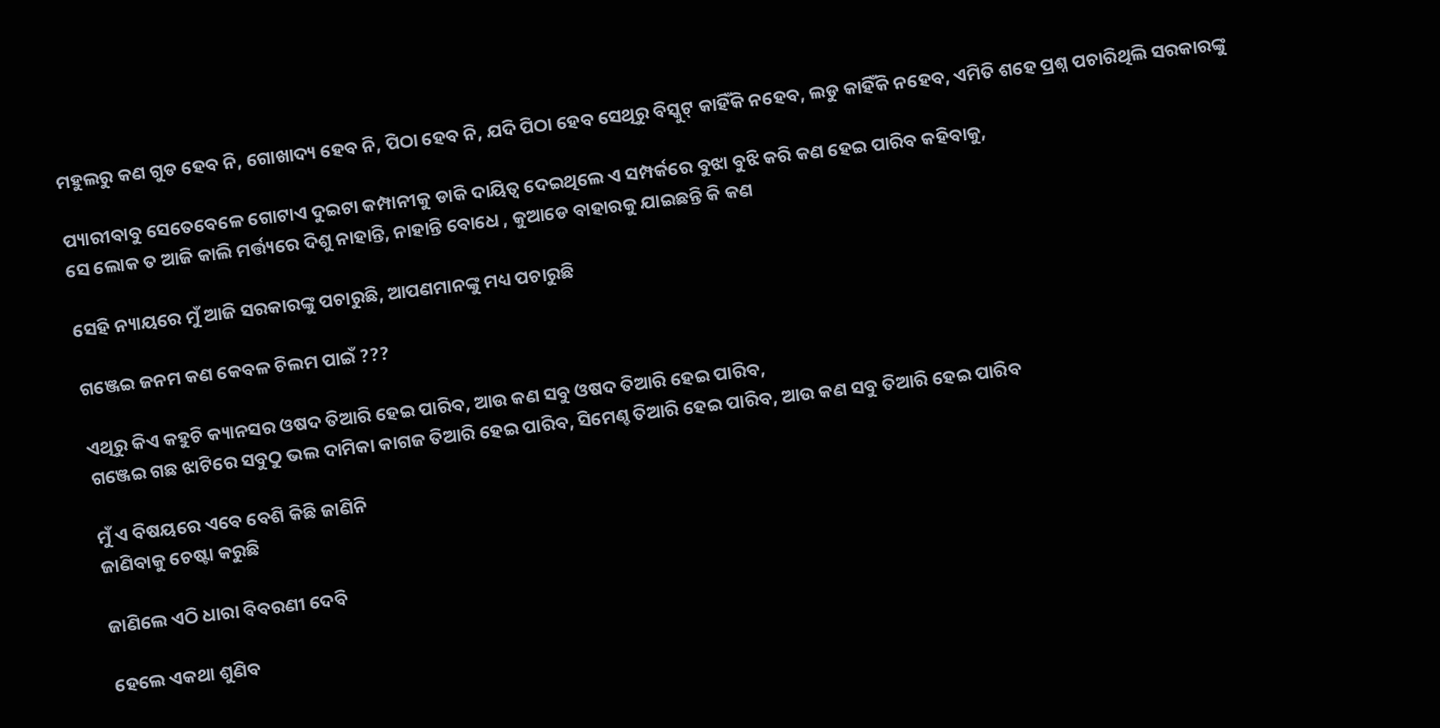ମହୁଲରୁ କଣ ଗୁଡ ହେବ ନି, ଗୋଖାଦ୍ୟ ହେବ ନି, ପିଠା ହେବ ନି, ଯଦି ପିଠା ହେବ ସେଥିରୁ ବିସ୍କୁଟ୍ କାହିଁକି ନହେବ, ଲଡୁ କାହିଁକି ନହେବ, ଏମିତି ଶହେ ପ୍ରଶ୍ନ ପଚାରିଥିଲି ସରକାରଙ୍କୁ

ପ୍ୟାରୀବାବୁ ସେତେବେଳେ ଗୋଟାଏ ଦୁଇଟା କମ୍ପାନୀକୁ ଡାକି ଦାୟିତ୍ୱ ଦେଇଥିଲେ ଏ ସମ୍ପର୍କରେ ବୁଝା ବୁଝି କରି କଣ ହେଇ ପାରିବ କହିବାକୁ,
ସେ ଲୋକ ତ ଆଜି କାଲି ମର୍ତ୍ତ୍ୟରେ ଦିଶୁ ନାହାନ୍ତି, ନାହାନ୍ତି ବୋଧେ , କୁଆଡେ ବାହାରକୁ ଯାଇଛନ୍ତି କି କଣ

ସେହି ନ୍ୟାୟରେ ମୁଁ ଆଜି ସରକାରଙ୍କୁ ପଚାରୁଛି, ଆପଣମାନଙ୍କୁ ମଧ୍ୟ ପଚାରୁଛି

ଗଞ୍ଜେଇ ଜନମ କଣ କେବଳ ଚିଲମ ପାଇଁ ???

ଏଥିରୁ କିଏ କହୁଚି କ୍ୟାନସର ଓଷଦ ତିଆରି ହେଇ ପାରିବ, ଆଉ କଣ ସବୁ ଓଷଦ ତିଆରି ହେଇ ପାରିବ,
ଗଞ୍ଜେଇ ଗଛ ଝାଟିରେ ସବୁଠୁ ଭଲ ଦାମିକା କାଗଜ ତିଆରି ହେଇ ପାରିବ, ସିମେଣ୍ଚ ତିଆରି ହେଇ ପାରିବ, ଆଉ କଣ ସବୁ ତିଆରି ହେଇ ପାରିବ

ମୁଁ ଏ ବିଷୟରେ ଏବେ ବେଶି କିଛି ଜାଣିନି
ଜାଣିବାକୁ ଚେଷ୍ଟା କରୁଛି

ଜାଣିଲେ ଏଠି ଧାରା ବିବରଣୀ ଦେବି

ହେଲେ ଏକଥା ଶୁଣିବ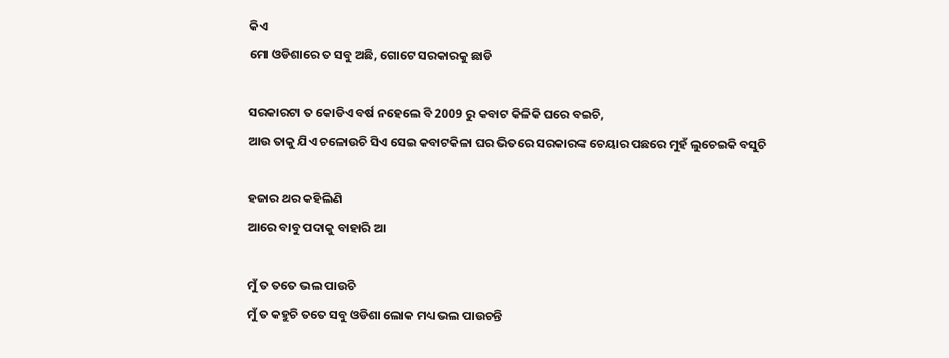କିଏ
ମୋ ଓଡିଶାରେ ତ ସବୁ ଅଛି, ଗୋଟେ ସରକାରକୁ ଛାଡି

ସରକାରଟା ତ କୋଡିଏ ବର୍ଷ ନହେଲେ ବି 2009 ରୁ କବାଟ କିଳିକି ଘରେ ବଇଚି,
ଆଉ ତାକୁ ଯିଏ ଚଳୋଉଚି ସିଏ ସେଇ କବାଟକିଳା ଘର ଭିତରେ ସରକାରଙ୍କ ଚେୟାର ପଛରେ ମୁହଁ ଲୁଚେଇକି ବସୁଚି

ହଜାର ଥର କହିଲିଣି
ଆରେ ବାବୁ ପଦାକୁ ବାହାରି ଆ

ମୁଁ ତ ତତେ ଭଲ ପାଉଚି
ମୁଁ ତ କହୁଚି ତତେ ସବୁ ଓଡିଶା ଲୋକ ମଧ୍ୟ ଭଲ ପାଉଚନ୍ତି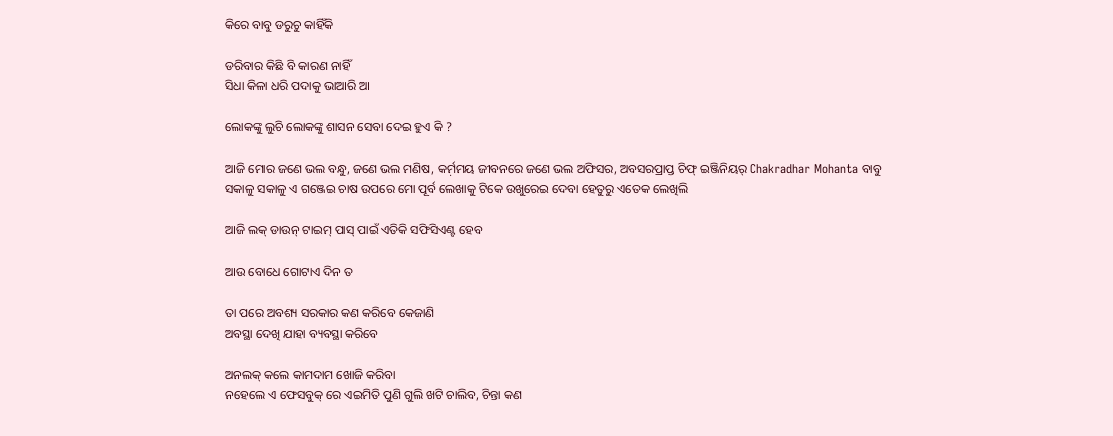କିରେ ବାବୁ ଡରୁଚୁ କାହିଁକି

ଡରିବାର କିଛି ବି କାରଣ ନାହିଁ
ସିଧା କିଳା ଧରି ପଦାକୁ ଭାଆରି ଆ

ଲୋକଙ୍କୁ ଲୁଚି ଲୋକଙ୍କୁ ଶାସନ ସେବା ଦେଇ ହୁଏ କି ?

ଆଜି ମୋର ଜଣେ ଭଲ ବନ୍ଧୁ, ଜଣେ ଭଲ ମଣିଷ, କର୍ମ଼ମୟ ଜୀବନରେ ଜଣେ ଭଲ ଅଫିସର, ଅବସରପ୍ରାପ୍ତ ଚିଫ୍ ଇଞ୍ଜିନିୟର୍ Chakradhar Mohanta ବାବୁ ସକାଳୁ ସକାଳୁ ଏ ଗଞ୍ଜେଇ ଚାଷ ଉପରେ ମୋ ପୂର୍ବ ଲେଖାକୁ ଟିକେ ଉଖୁରେଇ ଦେବା ହେତୁରୁ ଏତେକ ଲେଖିଲି

ଆଜି ଲକ୍ ଡାଉନ୍ ଟାଇମ୍ ପାସ୍ ପାଇଁ ଏତିକି ସଫିସିଏଣ୍ଟ ହେବ

ଆଉ ବୋଧେ ଗୋଟାଏ ଦିନ ତ

ତା ପରେ ଅବଶ୍ୟ ସରକାର କଣ କରିବେ କେଜାଣି
ଅବସ୍ଥା ଦେଖି ଯାହା ବ୍ୟବସ୍ଥା କରିବେ

ଅନଲକ୍ କଲେ କାମଦାମ ଖୋଜି କରିବା
ନହେଲେ ଏ ଫେସବୁକ୍ ରେ ଏଇମିତି ପୁଣି ଗୁଲି ଖଟି ଚାଲିବ, ଚିନ୍ତା କଣ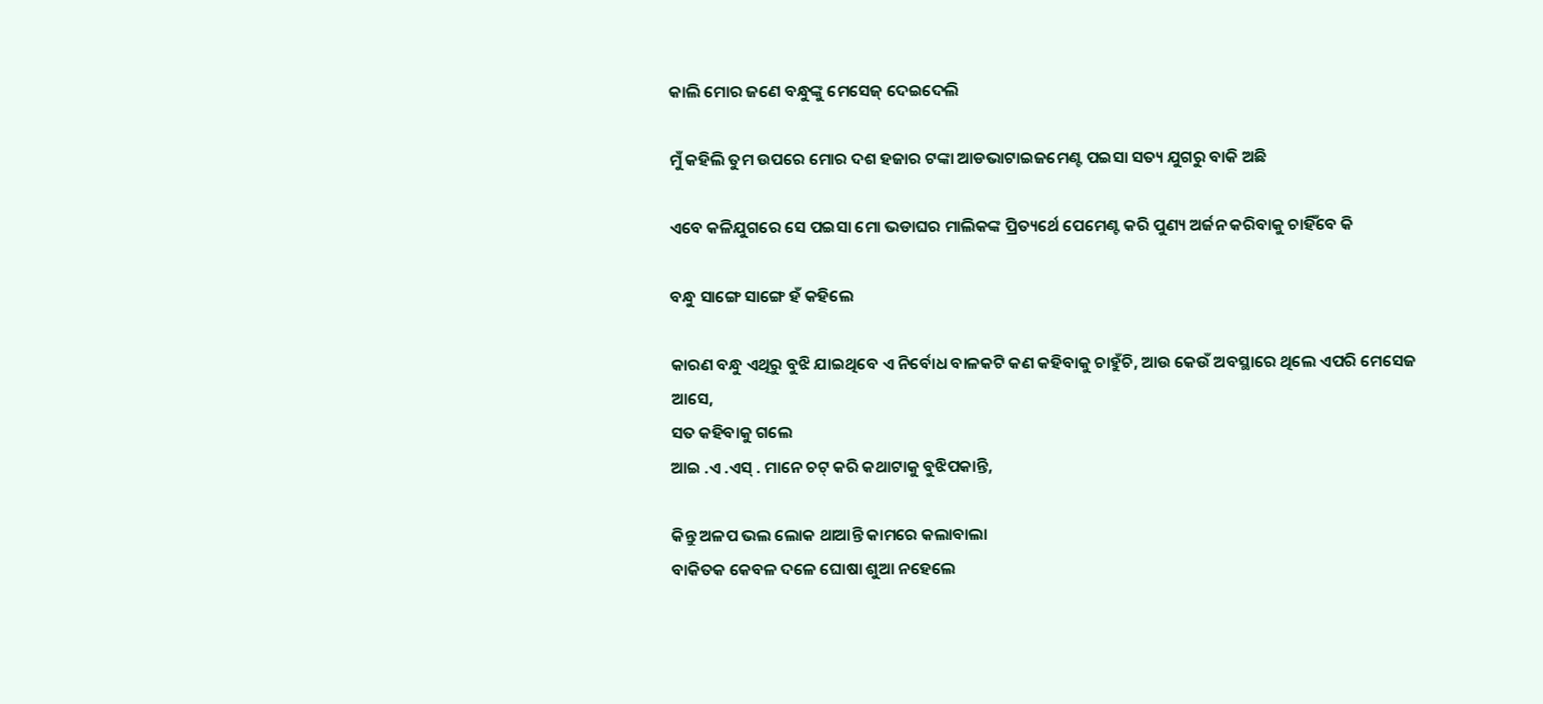କାଲି ମୋର ଜଣେ ବନ୍ଧୁଙ୍କୁ ମେସେଜ୍ ଦେଇଦେଲି

ମୁଁ କହିଲି ତୁମ ଉପରେ ମୋର ଦଶ ହଜାର ଟଙ୍କା ଆଡଭାଟାଇଜମେଣ୍ଟ ପଇସା ସତ୍ୟ ଯୁଗରୁ ବାକି ଅଛି

ଏବେ କଳିଯୁଗରେ ସେ ପଇସା ମୋ ଭଡାଘର ମାଲିକଙ୍କ ପ୍ରିତ୍ୟର୍ଥେ ପେମେଣ୍ଟ କରି ପୁଣ୍ୟ ଅର୍ଜନ କରିବାକୁ ଚାହିଁବେ କି

ବନ୍ଧୁ ସାଙ୍ଗେ ସାଙ୍ଗେ ହଁ କହିଲେ

କାରଣ ବନ୍ଧୁ ଏଥିରୁ ବୁଝି ଯାଇଥିବେ ଏ ନିର୍ବୋଧ ବାଳକଟି କଣ କହିବାକୁ ଚାହୁଁଚି, ଆଉ କେଉଁ ଅବସ୍ଥାରେ ଥିଲେ ଏପରି ମେସେଜ ଆସେ,
ସତ କହିବାକୁ ଗଲେ
ଆଇ .ଏ .ଏସ୍ . ମାନେ ଚଟ୍ କରି କଥାଟାକୁ ବୁଝିପକାନ୍ତି,

କିନ୍ତୁ ଅଳପ ଭଲ ଲୋକ ଥାଆନ୍ତି କାମରେ କଲାବାଲା
ବାକିତକ କେବଳ ଦଳେ ଘୋଷା ଶୁଆ ନହେଲେ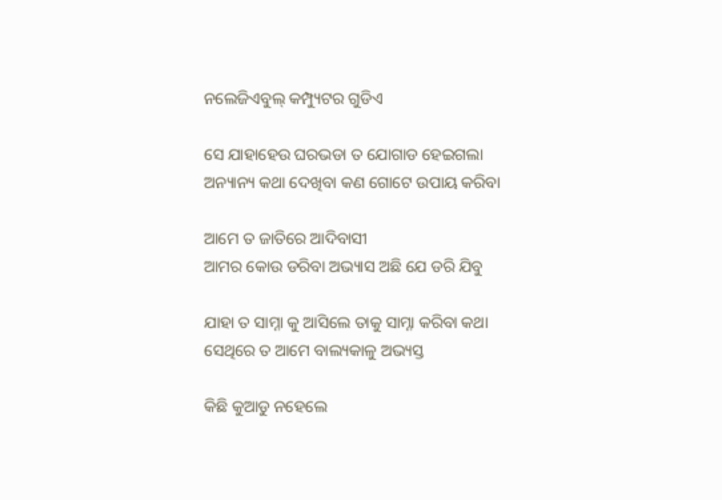ନଲେଜିଏବୁଲ୍ କମ୍ପ୍ୟୁଟର ଗୁଡିଏ

ସେ ଯାହାହେଉ ଘରଭଡା ତ ଯୋଗାଡ ହେଇଗଲା
ଅନ୍ୟାନ୍ୟ କଥା ଦେଖିବା କଣ ଗୋଟେ ଉପାୟ କରିବା

ଆମେ ତ ଜାତିରେ ଆଦିବାସୀ
ଆମର କୋଉ ଡରିବା ଅଭ୍ୟାସ ଅଛି ଯେ ଡରି ଯିବୁ

ଯାହା ତ ସାମ୍ନା କୁ ଆସିଲେ ତାକୁ ସାମ୍ନା କରିବା କଥା
ସେଥିରେ ତ ଆମେ ବାଲ୍ୟକାଳୁ ଅଭ୍ୟସ୍ତ

କିଛି କୁଆଡୁ ନହେଲେ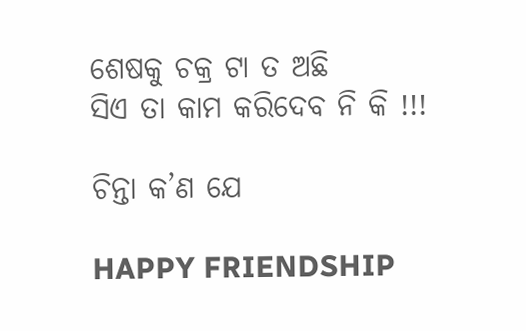ଶେଷକୁ ଚକ୍ର ଟା ତ ଅଛି
ସିଏ ତା କାମ କରିଦେବ ନି କି !!!

ଚିନ୍ତା କ’ଣ ଯେ

HAPPY FRIENDSHIP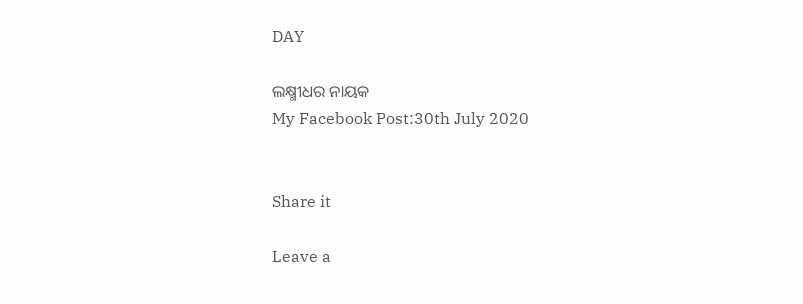DAY

ଲକ୍ଷ୍ମୀଧର ନାୟକ
My Facebook Post:30th July 2020


Share it

Leave a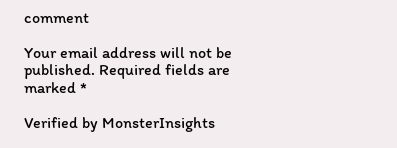comment

Your email address will not be published. Required fields are marked *

Verified by MonsterInsights